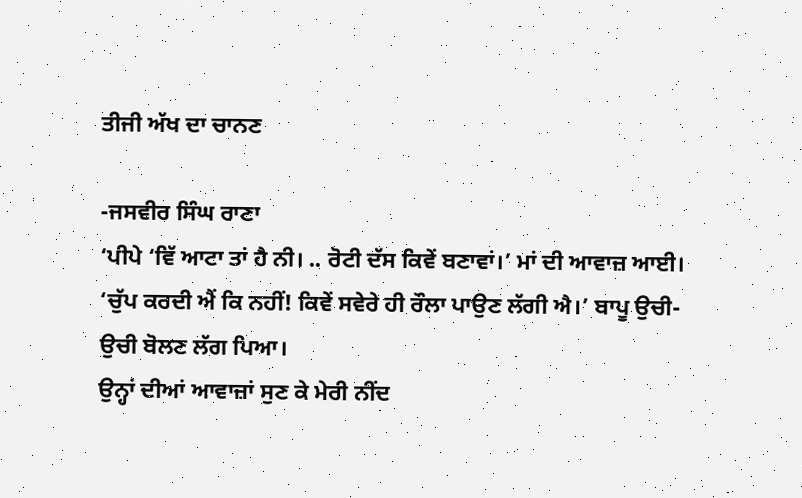ਤੀਜੀ ਅੱਖ ਦਾ ਚਾਨਣ

-ਜਸਵੀਰ ਸਿੰਘ ਰਾਣਾ
‘ਪੀਪੇ ‘ਵਿੱ ਆਟਾ ਤਾਂ ਹੈ ਨੀ। .. ਰੋਟੀ ਦੱਸ ਕਿਵੇਂ ਬਣਾਵਾਂ।’ ਮਾਂ ਦੀ ਆਵਾਜ਼ ਆਈ।
‘ਚੁੱਪ ਕਰਦੀ ਐਂ ਕਿ ਨਹੀਂ! ਕਿਵੇਂ ਸਵੇਰੇ ਹੀ ਰੌਲਾ ਪਾਉਣ ਲੱਗੀ ਐ।’ ਬਾਪੂ ਉਚੀ-ਉਚੀ ਬੋਲਣ ਲੱਗ ਪਿਆ।
ਉਨ੍ਹਾਂ ਦੀਆਂ ਆਵਾਜ਼ਾਂ ਸੁਣ ਕੇ ਮੇਰੀ ਨੀਂਦ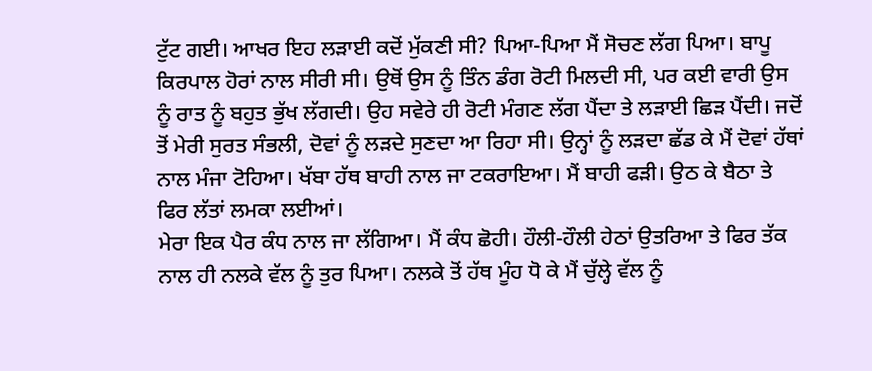ਟੁੱਟ ਗਈ। ਆਖਰ ਇਹ ਲੜਾਈ ਕਦੋਂ ਮੁੱਕਣੀ ਸੀ? ਪਿਆ-ਪਿਆ ਮੈਂ ਸੋਚਣ ਲੱਗ ਪਿਆ। ਬਾਪੂ ਕਿਰਪਾਲ ਹੋਰਾਂ ਨਾਲ ਸੀਰੀ ਸੀ। ਉਥੋਂ ਉਸ ਨੂੰ ਤਿੰਨ ਡੰਗ ਰੋਟੀ ਮਿਲਦੀ ਸੀ, ਪਰ ਕਈ ਵਾਰੀ ਉਸ ਨੂੰ ਰਾਤ ਨੂੰ ਬਹੁਤ ਭੁੱਖ ਲੱਗਦੀ। ਉਹ ਸਵੇਰੇ ਹੀ ਰੋਟੀ ਮੰਗਣ ਲੱਗ ਪੈਂਦਾ ਤੇ ਲੜਾਈ ਛਿੜ ਪੈਂਦੀ। ਜਦੋਂ ਤੋਂ ਮੇਰੀ ਸੁਰਤ ਸੰਭਲੀ, ਦੋਵਾਂ ਨੂੰ ਲੜਦੇ ਸੁਣਦਾ ਆ ਰਿਹਾ ਸੀ। ਉਨ੍ਹਾਂ ਨੂੰ ਲੜਦਾ ਛੱਡ ਕੇ ਮੈਂ ਦੋਵਾਂ ਹੱਥਾਂ ਨਾਲ ਮੰਜਾ ਟੋਹਿਆ। ਖੱਬਾ ਹੱਥ ਬਾਹੀ ਨਾਲ ਜਾ ਟਕਰਾਇਆ। ਮੈਂ ਬਾਹੀ ਫੜੀ। ਉਠ ਕੇ ਬੈਠਾ ਤੇ ਫਿਰ ਲੱਤਾਂ ਲਮਕਾ ਲਈਆਂ।
ਮੇਰਾ ਇਕ ਪੈਰ ਕੰਧ ਨਾਲ ਜਾ ਲੱਗਿਆ। ਮੈਂ ਕੰਧ ਛੋਹੀ। ਹੌਲੀ-ਹੌਲੀ ਹੇਠਾਂ ਉਤਰਿਆ ਤੇ ਫਿਰ ਤੱਕ ਨਾਲ ਹੀ ਨਲਕੇ ਵੱਲ ਨੂੰ ਤੁਰ ਪਿਆ। ਨਲਕੇ ਤੋਂ ਹੱਥ ਮੂੰਹ ਧੋ ਕੇ ਮੈਂ ਚੁੱਲ੍ਹੇ ਵੱਲ ਨੂੰ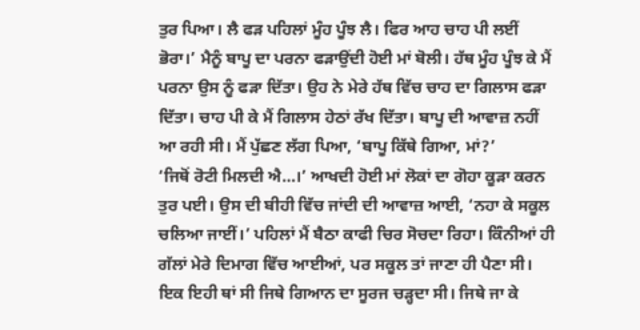ਤੁਰ ਪਿਆ। ਲੈ ਫੜ ਪਹਿਲਾਂ ਮੂੰਹ ਪੂੰਝ ਲੈ। ਫਿਰ ਆਹ ਚਾਹ ਪੀ ਲਈਂ ਭੋਰਾ।’ ਮੈਨੂੰ ਬਾਪੂ ਦਾ ਪਰਨਾ ਫੜਾਉਂਦੀ ਹੋਈ ਮਾਂ ਬੋਲੀ। ਹੱਥ ਮੂੰਹ ਪੂੰਝ ਕੇ ਮੈਂ ਪਰਨਾ ਉਸ ਨੂੰ ਫੜਾ ਦਿੱਤਾ। ਉਹ ਨੇ ਮੇਰੇ ਹੱਥ ਵਿੱਚ ਚਾਹ ਦਾ ਗਿਲਾਸ ਫੜਾ ਦਿੱਤਾ। ਚਾਹ ਪੀ ਕੇ ਮੈਂ ਗਿਲਾਸ ਹੇਠਾਂ ਰੱਖ ਦਿੱਤਾ। ਬਾਪੂ ਦੀ ਆਵਾਜ਼ ਨਹੀਂ ਆ ਰਹੀ ਸੀ। ਮੈਂ ਪੁੱਛਣ ਲੱਗ ਪਿਆ, ‘ਬਾਪੂ ਕਿੱਥੇ ਗਿਆ, ਮਾਂ?’
‘ਜਿਥੋਂ ਰੋਟੀ ਮਿਲਦੀ ਐ…।’ ਆਖਦੀ ਹੋਈ ਮਾਂ ਲੋਕਾਂ ਦਾ ਗੋਹਾ ਕੂੜਾ ਕਰਨ ਤੁਰ ਪਈ। ਉਸ ਦੀ ਬੀਹੀ ਵਿੱਚ ਜਾਂਦੀ ਦੀ ਆਵਾਜ਼ ਆਈ, ‘ਨਹਾ ਕੇ ਸਕੂਲ ਚਲਿਆ ਜਾਈਂ।’ ਪਹਿਲਾਂ ਮੈਂ ਬੈਠਾ ਕਾਫੀ ਚਿਰ ਸੋਚਦਾ ਰਿਹਾ। ਕਿੰਨੀਆਂ ਹੀ ਗੱਲਾਂ ਮੇਰੇ ਦਿਮਾਗ ਵਿੱਚ ਆਈਆਂ, ਪਰ ਸਕੂਲ ਤਾਂ ਜਾਣਾ ਹੀ ਪੈਣਾ ਸੀ। ਇਕ ਇਹੀ ਥਾਂ ਸੀ ਜਿਥੇ ਗਿਆਨ ਦਾ ਸੂਰਜ ਚੜ੍ਹਦਾ ਸੀ। ਜਿਥੇ ਜਾ ਕੇ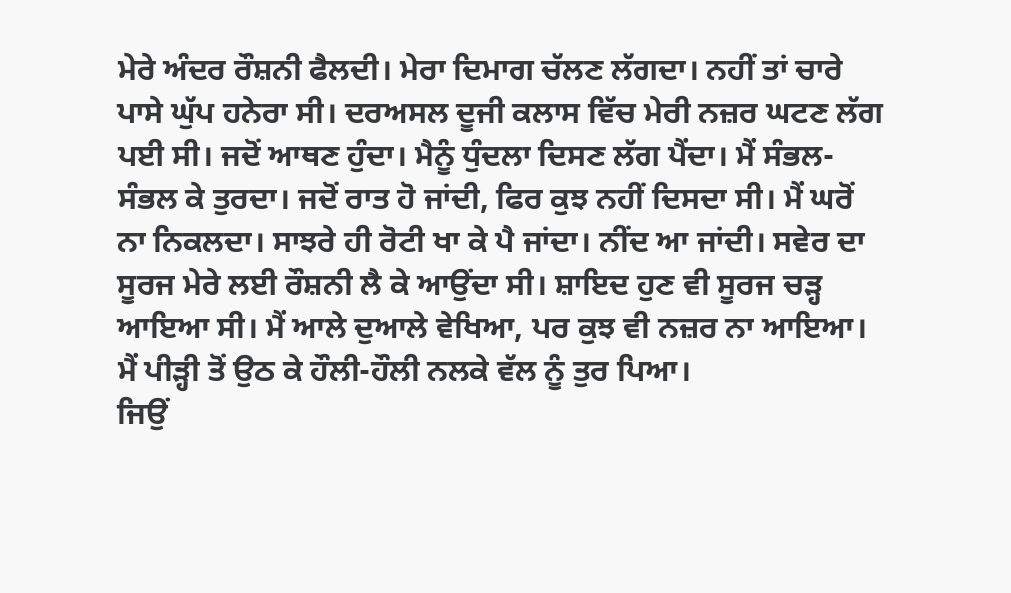ਮੇਰੇ ਅੰਦਰ ਰੌਸ਼ਨੀ ਫੈਲਦੀ। ਮੇਰਾ ਦਿਮਾਗ ਚੱਲਣ ਲੱਗਦਾ। ਨਹੀਂ ਤਾਂ ਚਾਰੇ ਪਾਸੇ ਘੁੱਪ ਹਨੇਰਾ ਸੀ। ਦਰਅਸਲ ਦੂਜੀ ਕਲਾਸ ਵਿੱਚ ਮੇਰੀ ਨਜ਼ਰ ਘਟਣ ਲੱਗ ਪਈ ਸੀ। ਜਦੋਂ ਆਥਣ ਹੁੰਦਾ। ਮੈਨੂੰ ਧੁੰਦਲਾ ਦਿਸਣ ਲੱਗ ਪੈਂਦਾ। ਮੈਂ ਸੰਭਲ-ਸੰਭਲ ਕੇ ਤੁਰਦਾ। ਜਦੋਂ ਰਾਤ ਹੋ ਜਾਂਦੀ, ਫਿਰ ਕੁਝ ਨਹੀਂ ਦਿਸਦਾ ਸੀ। ਮੈਂ ਘਰੋਂ ਨਾ ਨਿਕਲਦਾ। ਸਾਝਰੇ ਹੀ ਰੋਟੀ ਖਾ ਕੇ ਪੈ ਜਾਂਦਾ। ਨੀਂਦ ਆ ਜਾਂਦੀ। ਸਵੇਰ ਦਾ ਸੂਰਜ ਮੇਰੇ ਲਈ ਰੌਸ਼ਨੀ ਲੈ ਕੇ ਆਉਂਦਾ ਸੀ। ਸ਼ਾਇਦ ਹੁਣ ਵੀ ਸੂਰਜ ਚੜ੍ਹ ਆਇਆ ਸੀ। ਮੈਂ ਆਲੇ ਦੁਆਲੇ ਵੇਖਿਆ, ਪਰ ਕੁਝ ਵੀ ਨਜ਼ਰ ਨਾ ਆਇਆ। ਮੈਂ ਪੀੜ੍ਹੀ ਤੋਂ ਉਠ ਕੇ ਹੌਲੀ-ਹੌਲੀ ਨਲਕੇ ਵੱਲ ਨੂੰ ਤੁਰ ਪਿਆ।
ਜਿਉਂ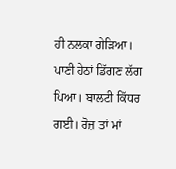ਹੀ ਨਲਕਾ ਗੇੜਿਆ। ਪਾਣੀ ਹੇਠਾਂ ਡਿੱਗਣ ਲੱਗ ਪਿਆ। ਬਾਲਟੀ ਕਿੱਧਰ ਗਈ। ਰੋਜ਼ ਤਾਂ ਮਾਂ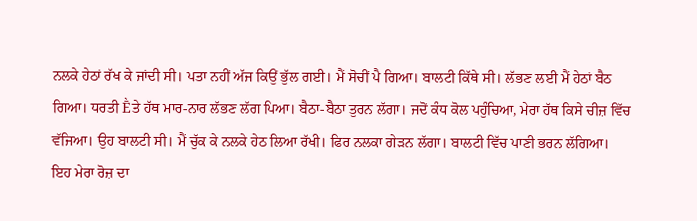ਨਲਕੇ ਹੇਠਾਂ ਰੱਖ ਕੇ ਜਾਂਦੀ ਸੀ। ਪਤਾ ਨਹੀਂ ਅੱਜ ਕਿਉਂ ਭੁੱਲ ਗਈ। ਮੈਂ ਸੋਚੀਂ ਪੈ ਗਿਆ। ਬਾਲਟੀ ਕਿੱਥੇ ਸੀ। ਲੱਭਣ ਲਈ ਮੈਂ ਹੇਠਾਂ ਬੈਠ ਗਿਆ। ਧਰਤੀ Ḕਤੇ ਹੱਥ ਮਾਰ-ਨਾਰ ਲੱਭਣ ਲੱਗ ਪਿਆ। ਬੈਠਾ-ਬੈਠਾ ਤੁਰਨ ਲੱਗਾ। ਜਦੋਂ ਕੰਧ ਕੋਲ ਪਹੁੰਚਿਆ, ਮੇਰਾ ਹੱਥ ਕਿਸੇ ਚੀਜ਼ ਵਿੱਚ ਵੱਜਿਆ। ਉਹ ਬਾਲਟੀ ਸੀ। ਮੈਂ ਚੁੱਕ ਕੇ ਨਲਕੇ ਹੇਠ ਲਿਆ ਰੱਖੀ। ਫਿਰ ਨਲਕਾ ਗੇੜਨ ਲੱਗਾ। ਬਾਲਟੀ ਵਿੱਚ ਪਾਣੀ ਭਰਨ ਲੱਗਿਆ।
ਇਹ ਮੇਰਾ ਰੋਜ਼ ਦਾ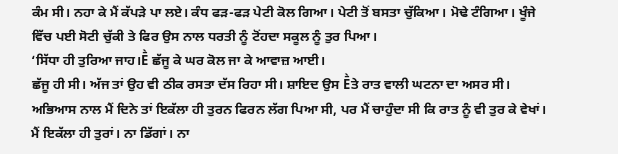ਕੰਮ ਸੀ। ਨਹਾ ਕੇ ਮੈਂ ਕੱਪੜੇ ਪਾ ਲਏ। ਕੰਧ ਫੜ-ਫੜ ਪੇਟੀ ਕੋਲ ਗਿਆ। ਪੇਟੀ ਤੋਂ ਬਸਤਾ ਚੁੱਕਿਆ। ਮੋਢੇ ਟੰਗਿਆ। ਖੂੰਜੇ ਵਿੱਚ ਪਈ ਸੋਟੀ ਚੁੱਕੀ ਤੇ ਫਿਰ ਉਸ ਨਾਲ ਧਰਤੀ ਨੂੰ ਟੋਂਹਦਾ ਸਕੂਲ ਨੂੰ ਤੁਰ ਪਿਆ।
‘ਸਿੱਧਾ ਹੀ ਤੁਰਿਆ ਜਾਹ।Ḕ ਛੱਜੂ ਕੇ ਘਰ ਕੋਲ ਜਾ ਕੇ ਆਵਾਜ਼ ਆਈ।
ਛੱਜੂ ਹੀ ਸੀ। ਅੱਜ ਤਾਂ ਉਹ ਵੀ ਠੀਕ ਰਸਤਾ ਦੱਸ ਰਿਹਾ ਸੀ। ਸ਼ਾਇਦ ਉਸ Ḕਤੇ ਰਾਤ ਵਾਲੀ ਘਟਨਾ ਦਾ ਅਸਰ ਸੀ। ਅਭਿਆਸ ਨਾਲ ਮੈਂ ਦਿਨੇ ਤਾਂ ਇਕੱਲਾ ਹੀ ਤੁਰਨ ਫਿਰਨ ਲੱਗ ਪਿਆ ਸੀ, ਪਰ ਮੈਂ ਚਾਹੁੰਦਾ ਸੀ ਕਿ ਰਾਤ ਨੂੰ ਵੀ ਤੁਰ ਕੇ ਵੇਖਾਂ। ਮੈਂ ਇਕੱਲਾ ਹੀ ਤੁਰਾਂ। ਨਾ ਡਿੱਗਾਂ। ਨਾ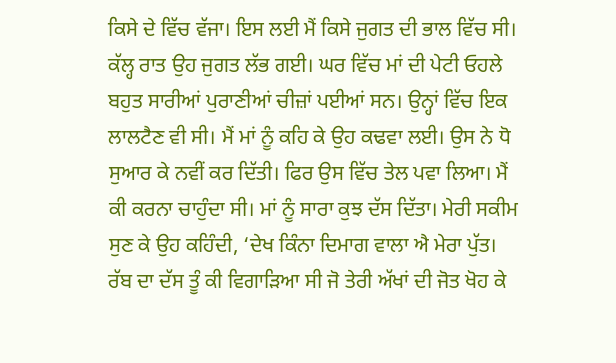ਕਿਸੇ ਦੇ ਵਿੱਚ ਵੱਜਾ। ਇਸ ਲਈ ਮੈਂ ਕਿਸੇ ਜੁਗਤ ਦੀ ਭਾਲ ਵਿੱਚ ਸੀ। ਕੱਲ੍ਹ ਰਾਤ ਉਹ ਜੁਗਤ ਲੱਭ ਗਈ। ਘਰ ਵਿੱਚ ਮਾਂ ਦੀ ਪੇਟੀ ਓਹਲੇ ਬਹੁਤ ਸਾਰੀਆਂ ਪੁਰਾਣੀਆਂ ਚੀਜ਼ਾਂ ਪਈਆਂ ਸਨ। ਉਨ੍ਹਾਂ ਵਿੱਚ ਇਕ ਲਾਲਟੈਣ ਵੀ ਸੀ। ਮੈਂ ਮਾਂ ਨੂੰ ਕਹਿ ਕੇ ਉਹ ਕਢਵਾ ਲਈ। ਉਸ ਨੇ ਧੋ ਸੁਆਰ ਕੇ ਨਵੀਂ ਕਰ ਦਿੱਤੀ। ਫਿਰ ਉਸ ਵਿੱਚ ਤੇਲ ਪਵਾ ਲਿਆ। ਮੈਂ ਕੀ ਕਰਨਾ ਚਾਹੁੰਦਾ ਸੀ। ਮਾਂ ਨੂੰ ਸਾਰਾ ਕੁਝ ਦੱਸ ਦਿੱਤਾ। ਮੇਰੀ ਸਕੀਮ ਸੁਣ ਕੇ ਉਹ ਕਹਿੰਦੀ, ‘ਦੇਖ ਕਿੰਨਾ ਦਿਮਾਗ ਵਾਲਾ ਐ ਮੇਰਾ ਪੁੱਤ। ਰੱਬ ਦਾ ਦੱਸ ਤੂੰ ਕੀ ਵਿਗਾੜਿਆ ਸੀ ਜੋ ਤੇਰੀ ਅੱਖਾਂ ਦੀ ਜੋਤ ਖੋਹ ਕੇ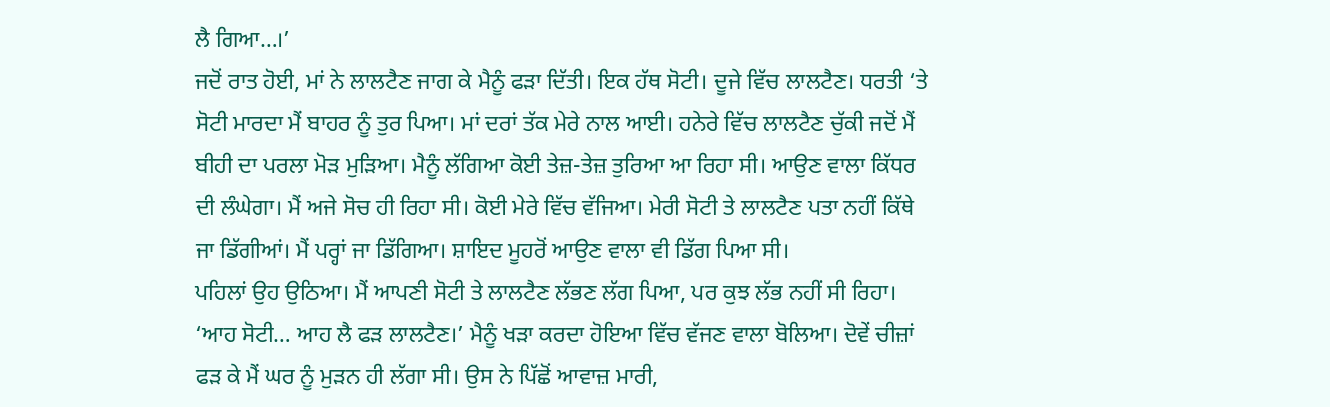ਲੈ ਗਿਆ…।’
ਜਦੋਂ ਰਾਤ ਹੋਈ, ਮਾਂ ਨੇ ਲਾਲਟੈਣ ਜਾਗ ਕੇ ਮੈਨੂੰ ਫੜਾ ਦਿੱਤੀ। ਇਕ ਹੱਥ ਸੋਟੀ। ਦੂਜੇ ਵਿੱਚ ਲਾਲਟੈਣ। ਧਰਤੀ ‘ਤੇ ਸੋਟੀ ਮਾਰਦਾ ਮੈਂ ਬਾਹਰ ਨੂੰ ਤੁਰ ਪਿਆ। ਮਾਂ ਦਰਾਂ ਤੱਕ ਮੇਰੇ ਨਾਲ ਆਈ। ਹਨੇਰੇ ਵਿੱਚ ਲਾਲਟੈਣ ਚੁੱਕੀ ਜਦੋਂ ਮੈਂ ਬੀਹੀ ਦਾ ਪਰਲਾ ਮੋੜ ਮੁੜਿਆ। ਮੈਨੂੰ ਲੱਗਿਆ ਕੋਈ ਤੇਜ਼-ਤੇਜ਼ ਤੁਰਿਆ ਆ ਰਿਹਾ ਸੀ। ਆਉਣ ਵਾਲਾ ਕਿੱਧਰ ਦੀ ਲੰਘੇਗਾ। ਮੈਂ ਅਜੇ ਸੋਚ ਹੀ ਰਿਹਾ ਸੀ। ਕੋਈ ਮੇਰੇ ਵਿੱਚ ਵੱਜਿਆ। ਮੇਰੀ ਸੋਟੀ ਤੇ ਲਾਲਟੈਣ ਪਤਾ ਨਹੀਂ ਕਿੱਥੇ ਜਾ ਡਿੱਗੀਆਂ। ਮੈਂ ਪਰ੍ਹਾਂ ਜਾ ਡਿੱਗਿਆ। ਸ਼ਾਇਦ ਮੂਹਰੋਂ ਆਉਣ ਵਾਲਾ ਵੀ ਡਿੱਗ ਪਿਆ ਸੀ।
ਪਹਿਲਾਂ ਉਹ ਉਠਿਆ। ਮੈਂ ਆਪਣੀ ਸੋਟੀ ਤੇ ਲਾਲਟੈਣ ਲੱਭਣ ਲੱਗ ਪਿਆ, ਪਰ ਕੁਝ ਲੱਭ ਨਹੀਂ ਸੀ ਰਿਹਾ।
‘ਆਹ ਸੋਟੀ… ਆਹ ਲੈ ਫੜ ਲਾਲਟੈਣ।’ ਮੈਨੂੰ ਖੜਾ ਕਰਦਾ ਹੋਇਆ ਵਿੱਚ ਵੱਜਣ ਵਾਲਾ ਬੋਲਿਆ। ਦੋਵੇਂ ਚੀਜ਼ਾਂ ਫੜ ਕੇ ਮੈਂ ਘਰ ਨੂੰ ਮੁੜਨ ਹੀ ਲੱਗਾ ਸੀ। ਉਸ ਨੇ ਪਿੱਛੋਂ ਆਵਾਜ਼ ਮਾਰੀ,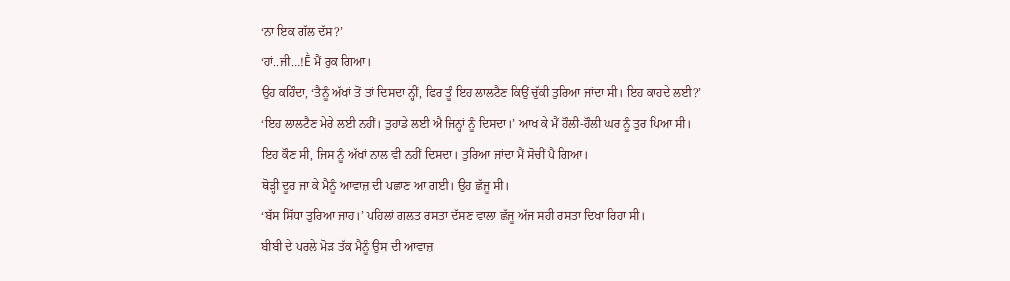‘ਨਾ ਇਕ ਗੱਲ ਦੱਸ?’
‘ਹਾਂ..ਜੀ…!Ḕ ਮੈਂ ਰੁਕ ਗਿਆ।
ਉਹ ਕਹਿੰਦਾ, ‘ਤੈਨੂੰ ਅੱਖਾਂ ਤੋਂ ਤਾਂ ਦਿਸਦਾ ਨ੍ਹੀਂ, ਫਿਰ ਤੂੰ ਇਹ ਲਾਲਟੈਣ ਕਿਉਂ ਚੁੱਕੀ ਤੁਰਿਆ ਜਾਂਦਾ ਸੀ। ਇਹ ਕਾਹਦੇ ਲਈ?’
‘ਇਹ ਲਾਲਟੈਣ ਮੇਰੇ ਲਈ ਨਹੀਂ। ਤੁਹਾਡੇ ਲਈ ਐ ਜਿਨ੍ਹਾਂ ਨੂੰ ਦਿਸਦਾ।’ ਆਖ ਕੇ ਮੈਂ ਹੌਲੀ-ਹੌਲੀ ਘਰ ਨੂੰ ਤੁਰ ਪਿਆ ਸੀ।
ਇਹ ਕੌਣ ਸੀ, ਜਿਸ ਨੂੰ ਅੱਖਾਂ ਨਾਲ ਵੀ ਨਹੀਂ ਦਿਸਦਾ। ਤੁਰਿਆ ਜਾਂਦਾ ਮੈਂ ਸੋਚੀਂ ਪੈ ਗਿਆ।
ਥੋੜ੍ਹੀ ਦੂਰ ਜਾ ਕੇ ਮੈਨੂੰ ਆਵਾਜ਼ ਦੀ ਪਛਾਣ ਆ ਗਈ। ਉਹ ਛੱਜੂ ਸੀ।
‘ਬੱਸ ਸਿੱਧਾ ਤੁਰਿਆ ਜਾਹ।’ ਪਹਿਲਾਂ ਗਲਤ ਰਸਤਾ ਦੱਸਣ ਵਾਲਾ ਛੱਜੂ ਅੱਜ ਸਹੀ ਰਸਤਾ ਦਿਖਾ ਰਿਹਾ ਸੀ।
ਬੀਬੀ ਦੇ ਪਰਲੇ ਮੋੜ ਤੱਕ ਮੈਨੂੰ ਉਸ ਦੀ ਆਵਾਜ਼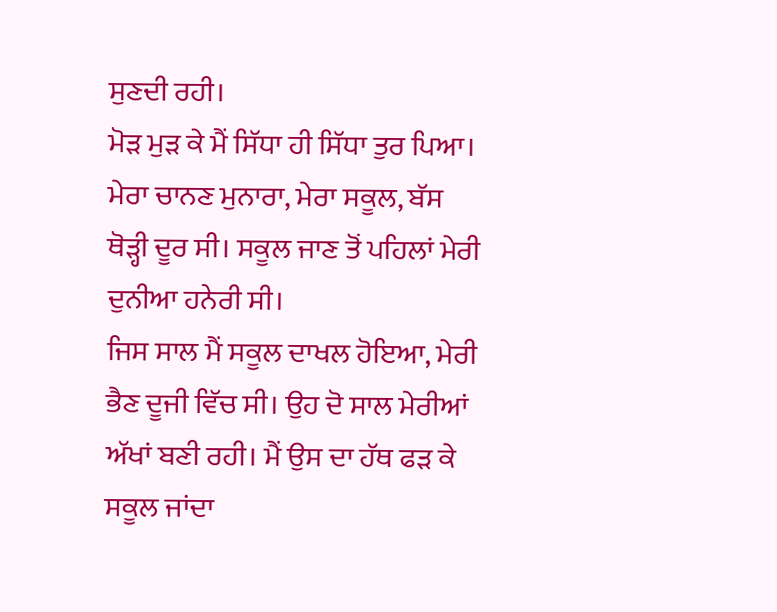ਸੁਣਦੀ ਰਹੀ।
ਮੋੜ ਮੁੜ ਕੇ ਮੈਂ ਸਿੱਧਾ ਹੀ ਸਿੱਧਾ ਤੁਰ ਪਿਆ।
ਮੇਰਾ ਚਾਨਣ ਮੁਨਾਰਾ, ਮੇਰਾ ਸਕੂਲ, ਬੱਸ ਥੋੜ੍ਹੀ ਦੂਰ ਸੀ। ਸਕੂਲ ਜਾਣ ਤੋਂ ਪਹਿਲਾਂ ਮੇਰੀ ਦੁਨੀਆ ਹਨੇਰੀ ਸੀ।
ਜਿਸ ਸਾਲ ਮੈਂ ਸਕੂਲ ਦਾਖਲ ਹੋਇਆ, ਮੇਰੀ ਭੈਣ ਦੂਜੀ ਵਿੱਚ ਸੀ। ਉਹ ਦੋ ਸਾਲ ਮੇਰੀਆਂ ਅੱਖਾਂ ਬਣੀ ਰਹੀ। ਮੈਂ ਉਸ ਦਾ ਹੱਥ ਫੜ ਕੇ ਸਕੂਲ ਜਾਂਦਾ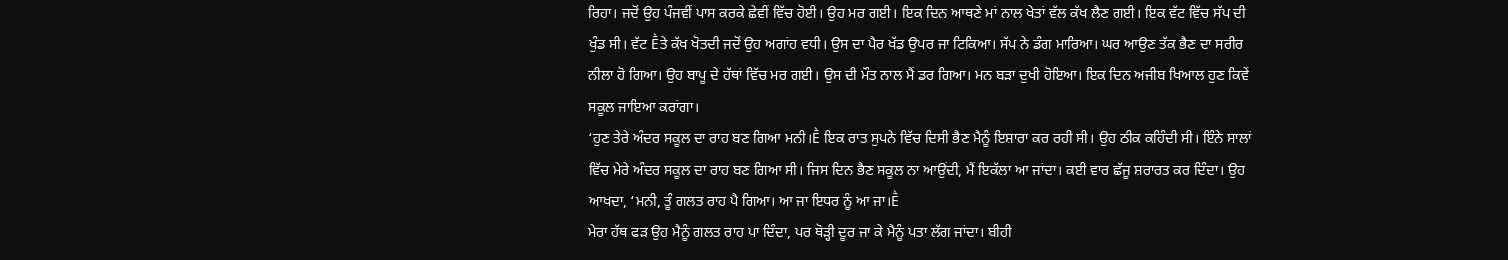ਰਿਹਾ। ਜਦੋਂ ਉਹ ਪੰਜਵੀਂ ਪਾਸ ਕਰਕੇ ਛੇਵੀਂ ਵਿੱਚ ਹੋਈ। ਉਹ ਮਰ ਗਈ। ਇਕ ਦਿਨ ਆਥਣੇ ਮਾਂ ਨਾਲ ਖੇਤਾਂ ਵੱਲ ਕੱਖ ਲੈਣ ਗਈ। ਇਕ ਵੱਟ ਵਿੱਚ ਸੱਪ ਦੀ ਖੁੰਡ ਸੀ। ਵੱਟ Ḕਤੇ ਕੱਖ ਖੋਤਦੀ ਜਦੋਂ ਉਹ ਅਗਾਂਹ ਵਧੀ। ਉਸ ਦਾ ਪੈਰ ਖੱਡ ਉਪਰ ਜਾ ਟਿਕਿਆ। ਸੱਪ ਨੇ ਡੰਗ ਮਾਰਿਆ। ਘਰ ਆਉਣ ਤੱਕ ਭੈਣ ਦਾ ਸਰੀਰ ਨੀਲਾ ਹੋ ਗਿਆ। ਉਹ ਬਾਪੂ ਦੇ ਹੱਥਾਂ ਵਿੱਚ ਮਰ ਗਈ। ਉਸ ਦੀ ਮੌਤ ਨਾਲ ਮੈਂ ਡਰ ਗਿਆ। ਮਨ ਬੜਾ ਦੁਖੀ ਹੋਇਆ। ਇਕ ਦਿਨ ਅਜੀਬ ਖਿਆਲ ਹੁਣ ਕਿਵੇਂ ਸਕੂਲ ਜਾਇਆ ਕਰਾਂਗਾ।
‘ਹੁਣ ਤੇਰੇ ਅੰਦਰ ਸਕੂਲ ਦਾ ਰਾਹ ਬਣ ਗਿਆ ਮਨੀ।Ḕ ਇਕ ਰਾਤ ਸੁਪਨੇ ਵਿੱਚ ਦਿਸੀ ਭੈਣ ਮੈਨੂੰ ਇਸ਼ਾਰਾ ਕਰ ਰਹੀ ਸੀ। ਉਹ ਠੀਕ ਕਹਿੰਦੀ ਸੀ। ਇੰਨੇ ਸਾਲਾਂ ਵਿੱਚ ਮੇਰੇ ਅੰਦਰ ਸਕੂਲ ਦਾ ਰਾਹ ਬਣ ਗਿਆ ਸੀ। ਜਿਸ ਦਿਨ ਭੈਣ ਸਕੂਲ ਨਾ ਆਉਂਦੀ, ਮੈਂ ਇਕੱਲਾ ਆ ਜਾਂਦਾ। ਕਈ ਵਾਰ ਛੱਜੂ ਸ਼ਰਾਰਤ ਕਰ ਦਿੰਦਾ। ਉਹ ਆਖਦਾ, ‘ਮਨੀ, ਤੂੰ ਗਲਤ ਰਾਹ ਪੈ ਗਿਆ। ਆ ਜਾ ਇਧਰ ਨੂੰ ਆ ਜਾ।Ḕ
ਮੇਰਾ ਹੱਥ ਫੜ ਉਹ ਮੈਨੂੰ ਗਲਤ ਰਾਹ ਪਾ ਦਿੰਦਾ, ਪਰ ਥੋੜ੍ਹੀ ਦੂਰ ਜਾ ਕੇ ਮੈਨੂੰ ਪਤਾ ਲੱਗ ਜਾਂਦਾ। ਬੀਹੀ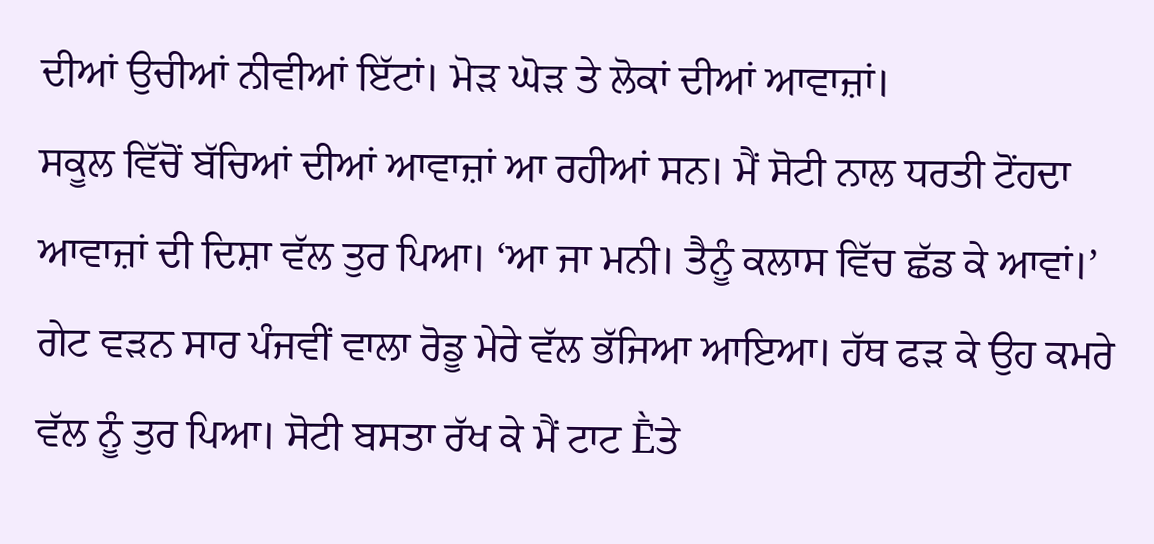ਦੀਆਂ ਉਚੀਆਂ ਨੀਵੀਆਂ ਇੱਟਾਂ। ਮੋੜ ਘੋੜ ਤੇ ਲੋਕਾਂ ਦੀਆਂ ਆਵਾਜ਼ਾਂ।
ਸਕੂਲ ਵਿੱਚੋਂ ਬੱਚਿਆਂ ਦੀਆਂ ਆਵਾਜ਼ਾਂ ਆ ਰਹੀਆਂ ਸਨ। ਮੈਂ ਸੋਟੀ ਨਾਲ ਧਰਤੀ ਟੋਂਹਦਾ ਆਵਾਜ਼ਾਂ ਦੀ ਦਿਸ਼ਾ ਵੱਲ ਤੁਰ ਪਿਆ। ‘ਆ ਜਾ ਮਨੀ। ਤੈਨੂੰ ਕਲਾਸ ਵਿੱਚ ਛੱਡ ਕੇ ਆਵਾਂ।’ ਗੇਟ ਵੜਨ ਸਾਰ ਪੰਜਵੀਂ ਵਾਲਾ ਰੋਡੂ ਮੇਰੇ ਵੱਲ ਭੱਜਿਆ ਆਇਆ। ਹੱਥ ਫੜ ਕੇ ਉਹ ਕਮਰੇ ਵੱਲ ਨੂੰ ਤੁਰ ਪਿਆ। ਸੋਟੀ ਬਸਤਾ ਰੱਖ ਕੇ ਮੈਂ ਟਾਟ Ḕਤੇ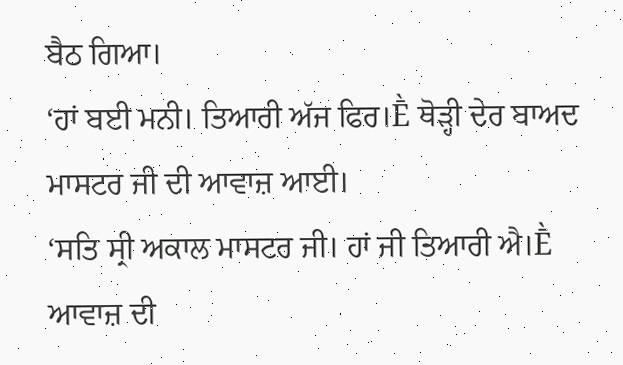ਬੈਠ ਗਿਆ।
‘ਹਾਂ ਬਈ ਮਨੀ। ਤਿਆਰੀ ਅੱਜ ਫਿਰ।Ḕ ਥੋੜ੍ਹੀ ਦੇਰ ਬਾਅਦ ਮਾਸਟਰ ਜੀ ਦੀ ਆਵਾਜ਼ ਆਈ।
‘ਸਤਿ ਸ੍ਰੀ ਅਕਾਲ ਮਾਸਟਰ ਜੀ। ਹਾਂ ਜੀ ਤਿਆਰੀ ਐ।Ḕ ਆਵਾਜ਼ ਦੀ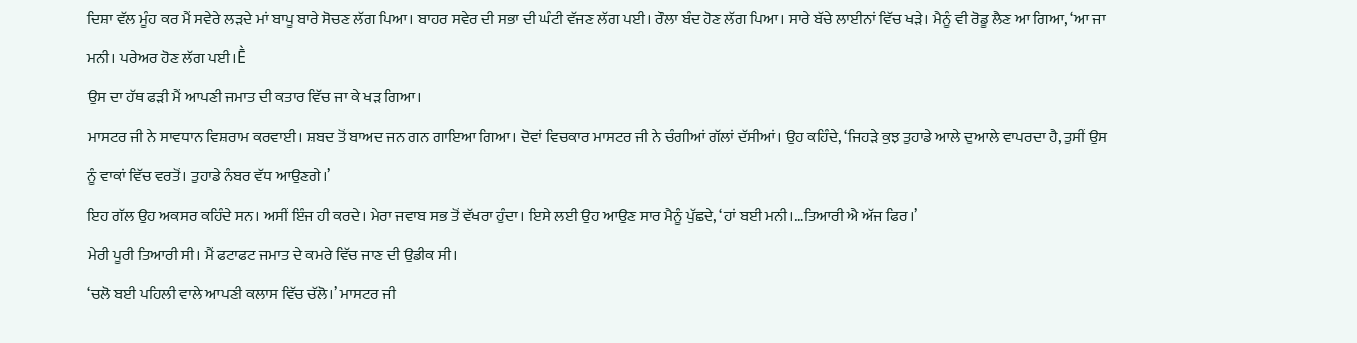ਦਿਸ਼ਾ ਵੱਲ ਮੂੰਹ ਕਰ ਮੈਂ ਸਵੇਰੇ ਲੜਦੇ ਮਾਂ ਬਾਪੂ ਬਾਰੇ ਸੋਚਣ ਲੱਗ ਪਿਆ। ਬਾਹਰ ਸਵੇਰ ਦੀ ਸਭਾ ਦੀ ਘੰਟੀ ਵੱਜਣ ਲੱਗ ਪਈ। ਰੌਲਾ ਬੰਦ ਹੋਣ ਲੱਗ ਪਿਆ। ਸਾਰੇ ਬੱਚੇ ਲਾਈਨਾਂ ਵਿੱਚ ਖੜੇ। ਮੈਨੂੰ ਵੀ ਰੋਡੂ ਲੈਣ ਆ ਗਿਆ, ‘ਆ ਜਾ ਮਨੀ। ਪਰੇਅਰ ਹੋਣ ਲੱਗ ਪਈ।Ḕ
ਉਸ ਦਾ ਹੱਥ ਫੜੀ ਮੈਂ ਆਪਣੀ ਜਮਾਤ ਦੀ ਕਤਾਰ ਵਿੱਚ ਜਾ ਕੇ ਖੜ ਗਿਆ।
ਮਾਸਟਰ ਜੀ ਨੇ ਸਾਵਧਾਨ ਵਿਸ਼ਰਾਮ ਕਰਵਾਈ। ਸ਼ਬਦ ਤੋਂ ਬਾਅਦ ਜਨ ਗਨ ਗਾਇਆ ਗਿਆ। ਦੋਵਾਂ ਵਿਚਕਾਰ ਮਾਸਟਰ ਜੀ ਨੇ ਚੰਗੀਆਂ ਗੱਲਾਂ ਦੱਸੀਆਂ। ਉਹ ਕਹਿੰਦੇ, ‘ਜਿਹੜੇ ਕੁਝ ਤੁਹਾਡੇ ਆਲੇ ਦੁਆਲੇ ਵਾਪਰਦਾ ਹੈ, ਤੁਸੀਂ ਉਸ ਨੂੰ ਵਾਕਾਂ ਵਿੱਚ ਵਰਤੋਂ। ਤੁਹਾਡੇ ਨੰਬਰ ਵੱਧ ਆਉਣਗੇ।’
ਇਹ ਗੱਲ ਉਹ ਅਕਸਰ ਕਹਿੰਦੇ ਸਨ। ਅਸੀਂ ਇੰਜ ਹੀ ਕਰਦੇ। ਮੇਰਾ ਜਵਾਬ ਸਭ ਤੋਂ ਵੱਖਰਾ ਹੁੰਦਾ। ਇਸੇ ਲਈ ਉਹ ਆਉਣ ਸਾਰ ਮੈਨੂੰ ਪੁੱਛਦੇ, ‘ਹਾਂ ਬਈ ਮਨੀ।…ਤਿਆਰੀ ਐ ਅੱਜ ਫਿਰ।’
ਮੇਰੀ ਪੂਰੀ ਤਿਆਰੀ ਸੀ। ਮੈਂ ਫਟਾਫਟ ਜਮਾਤ ਦੇ ਕਮਰੇ ਵਿੱਚ ਜਾਣ ਦੀ ਉਡੀਕ ਸੀ।
‘ਚਲੋ ਬਈ ਪਹਿਲੀ ਵਾਲੇ ਆਪਣੀ ਕਲਾਸ ਵਿੱਚ ਚੱਲੋ।’ ਮਾਸਟਰ ਜੀ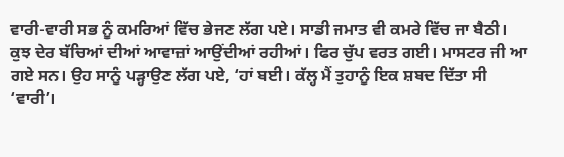ਵਾਰੀ-ਵਾਰੀ ਸਭ ਨੂੰ ਕਮਰਿਆਂ ਵਿੱਚ ਭੇਜਣ ਲੱਗ ਪਏ। ਸਾਡੀ ਜਮਾਤ ਵੀ ਕਮਰੇ ਵਿੱਚ ਜਾ ਬੈਠੀ। ਕੁਝ ਦੇਰ ਬੱਚਿਆਂ ਦੀਆਂ ਆਵਾਜ਼ਾਂ ਆਉਂਦੀਆਂ ਰਹੀਆਂ। ਫਿਰ ਚੁੱਪ ਵਰਤ ਗਈ। ਮਾਸਟਰ ਜੀ ਆ ਗਏ ਸਨ। ਉਹ ਸਾਨੂੰ ਪੜ੍ਹਾਉਣ ਲੱਗ ਪਏ, ‘ਹਾਂ ਬਈ। ਕੱਲ੍ਹ ਮੈਂ ਤੁਹਾਨੂੰ ਇਕ ਸ਼ਬਦ ਦਿੱਤਾ ਸੀ ‘ਵਾਰੀ’।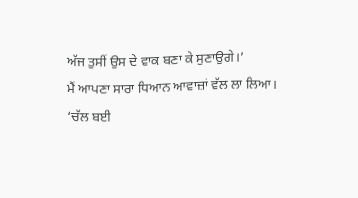ਅੱਜ ਤੁਸੀਂ ਉਸ ਦੇ ਵਾਕ ਬਣਾ ਕੇ ਸੁਣਾਉਗੇ।’
ਮੈਂ ਆਪਣਾ ਸਾਰਾ ਧਿਆਨ ਆਵਾਜ਼ਾਂ ਵੱਲ ਲਾ ਲਿਆ।
‘ਚੱਲ ਬਈ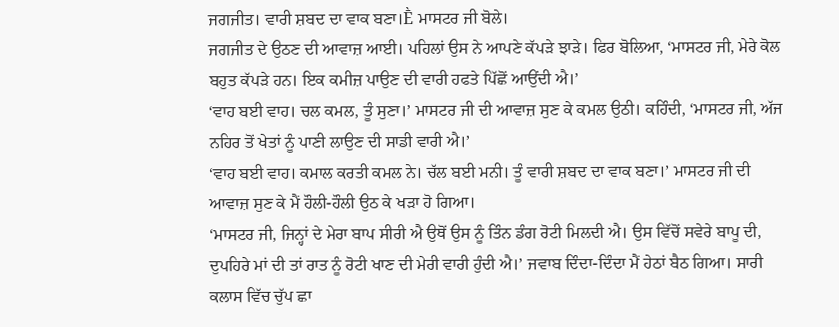ਜਗਜੀਤ। ਵਾਰੀ ਸ਼ਬਦ ਦਾ ਵਾਕ ਬਣਾ।Ḕ ਮਾਸਟਰ ਜੀ ਬੋਲੇ।
ਜਗਜੀਤ ਦੇ ਉਠਣ ਦੀ ਆਵਾਜ਼ ਆਈ। ਪਹਿਲਾਂ ਉਸ ਨੇ ਆਪਣੇ ਕੱਪੜੇ ਝਾੜੇ। ਫਿਰ ਬੋਲਿਆ, ‘ਮਾਸਟਰ ਜੀ, ਮੇਰੇ ਕੋਲ ਬਹੁਤ ਕੱਪੜੇ ਹਨ। ਇਕ ਕਮੀਜ਼ ਪਾਉਣ ਦੀ ਵਾਰੀ ਹਫਤੇ ਪਿੱਛੋਂ ਆਉਂਦੀ ਐ।’
‘ਵਾਹ ਬਈ ਵਾਹ। ਚਲ ਕਮਲ, ਤੂੰ ਸੁਣਾ।’ ਮਾਸਟਰ ਜੀ ਦੀ ਆਵਾਜ਼ ਸੁਣ ਕੇ ਕਮਲ ਉਠੀ। ਕਹਿੰਦੀ, ‘ਮਾਸਟਰ ਜੀ, ਅੱਜ ਨਹਿਰ ਤੋਂ ਖੇਤਾਂ ਨੂੰ ਪਾਣੀ ਲਾਉਣ ਦੀ ਸਾਡੀ ਵਾਰੀ ਐ।’
‘ਵਾਹ ਬਈ ਵਾਹ। ਕਮਾਲ ਕਰਤੀ ਕਮਲ ਨੇ। ਚੱਲ ਬਈ ਮਨੀ। ਤੂੰ ਵਾਰੀ ਸ਼ਬਦ ਦਾ ਵਾਕ ਬਣਾ।’ ਮਾਸਟਰ ਜੀ ਦੀ ਆਵਾਜ਼ ਸੁਣ ਕੇ ਮੈਂ ਹੌਲੀ-ਹੌਲੀ ਉਠ ਕੇ ਖੜਾ ਹੋ ਗਿਆ।
‘ਮਾਸਟਰ ਜੀ, ਜਿਨ੍ਹਾਂ ਦੇ ਮੇਰਾ ਬਾਪ ਸੀਰੀ ਐ ਉਥੋਂ ਉਸ ਨੂੰ ਤਿੰਨ ਡੰਗ ਰੋਟੀ ਮਿਲਦੀ ਐ। ਉਸ ਵਿੱਚੋਂ ਸਵੇਰੇ ਬਾਪੂ ਦੀ, ਦੁਪਹਿਰੇ ਮਾਂ ਦੀ ਤਾਂ ਰਾਤ ਨੂੰ ਰੋਟੀ ਖਾਣ ਦੀ ਮੇਰੀ ਵਾਰੀ ਹੁੰਦੀ ਐ।’ ਜਵਾਬ ਦਿੰਦਾ-ਦਿੰਦਾ ਮੈਂ ਹੇਠਾਂ ਬੈਠ ਗਿਆ। ਸਾਰੀ ਕਲਾਸ ਵਿੱਚ ਚੁੱਪ ਛਾ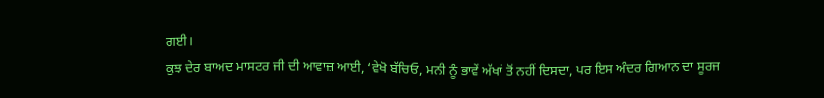ਗਈ।
ਕੁਝ ਦੇਰ ਬਾਅਦ ਮਾਸਟਰ ਜੀ ਦੀ ਆਵਾਜ਼ ਆਈ, ‘ਵੇਖੋ ਬੱਚਿਓ, ਮਨੀ ਨੂੰ ਭਾਵੇਂ ਅੱਖਾਂ ਤੋਂ ਨਹੀਂ ਦਿਸਦਾ, ਪਰ ਇਸ ਅੰਦਰ ਗਿਆਨ ਦਾ ਸੂਰਜ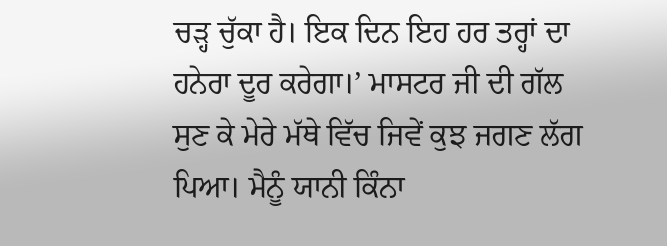ਚੜ੍ਹ ਚੁੱਕਾ ਹੈ। ਇਕ ਦਿਨ ਇਹ ਹਰ ਤਰ੍ਹਾਂ ਦਾ ਹਨੇਰਾ ਦੂਰ ਕਰੇਗਾ।’ ਮਾਸਟਰ ਜੀ ਦੀ ਗੱਲ ਸੁਣ ਕੇ ਮੇਰੇ ਮੱਥੇ ਵਿੱਚ ਜਿਵੇਂ ਕੁਝ ਜਗਣ ਲੱਗ ਪਿਆ। ਮੈਨੂੰ ਯਾਨੀ ਕਿੰਨਾ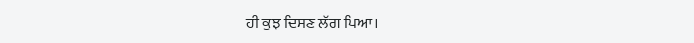ਹੀ ਕੁਝ ਦਿਸਣ ਲੱਗ ਪਿਆ।